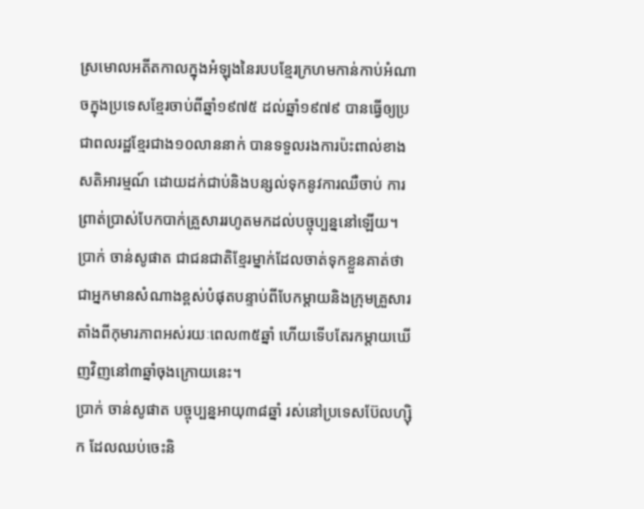ស្រមោលអតីតកាលក្នុងអំឡុងនៃរបបខ្មែរក្រហមកាន់កាប់អំណាចក្នុងប្រទេសខ្មែរចាប់ពីឆ្នាំ១៩៧៥ ដល់ឆ្នាំ១៩៧៩ បានធ្វើឲ្យប្រជាពលរដ្ឋខ្មែរជាង១០លាននាក់ បានទទួលរងការប៉ះពាល់ខាងសតិអារម្មណ៍ ដោយដក់ជាប់និងបន្សល់ទុកនូវការឈឺចាប់ ការព្រាត់ប្រាស់បែកបាក់គ្រួសាររហូតមកដល់បច្ចុប្បន្ននៅឡើយ។
ប្រាក់ ចាន់សូផាត ជាជនជាតិខ្មែរម្នាក់ដែលចាត់ទុកខ្លួនគាត់ថា ជាអ្នកមានសំណាងខ្ពស់បំផុតបន្ទាប់ពីបែកម្តាយនិងក្រុមគ្រួសារតាំងពីកុមារភាពអស់រយៈពេល៣៥ឆ្នាំ ហើយទើបតែរកម្តាយឃើញវិញនៅ៣ឆ្នាំចុងក្រោយនេះ។
ប្រាក់ ចាន់សូផាត បច្ចុប្បន្នអាយុ៣៨ឆ្នាំ រស់នៅប្រទេសប៊ែលហ្ស៊ិក ដែលឈប់ចេះនិ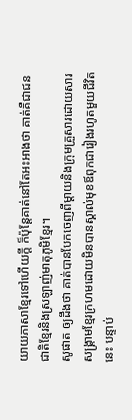យាយភាសាខ្មែរទៅហើយក្តី ក៏ប៉ុន្តែគាត់នៅតែអះអាងថា គាត់គឺជាជនជាតិខ្មែរនិងស្រឡាញ់មាតុភូមិខ្មែរ។
សូផាត ឲ្យដឹងថា គាត់បានបែកចេញពីម្តាយនិងក្រុមគ្រួសារដោយសារសង្រ្គាមខ្មែរក្រហមដោយមិនបានស្គាល់មុខឪពុកជារៀងរហូតមួយជីវិតនេះ បន្ទាប់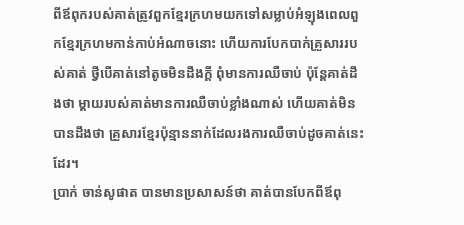ពីឪពុករបស់គាត់ត្រូវពួកខ្មែរក្រហមយកទៅសម្លាប់អំឡុងពេលពួកខ្មែរក្រហមកាន់កាប់អំណាចនោះ ហើយការបែកបាក់គ្រួសាររបស់គាត់ ថ្វីបើគាត់នៅតូចមិនដឹងក្តី ពុំមានការឈឺចាប់ ប៉ុន្តែគាត់ដឹងថា ម្តាយរបស់គាត់មានការឈឺចាប់ខ្លាំងណាស់ ហើយគាត់មិនបានដឹងថា គ្រួសារខ្មែរប៉ុន្មាននាក់ដែលរងការឈឺចាប់ដូចគាត់នេះដែរ។
ប្រាក់ ចាន់សូផាត បានមានប្រសាសន៍ថា គាត់បានបែកពីឪពុ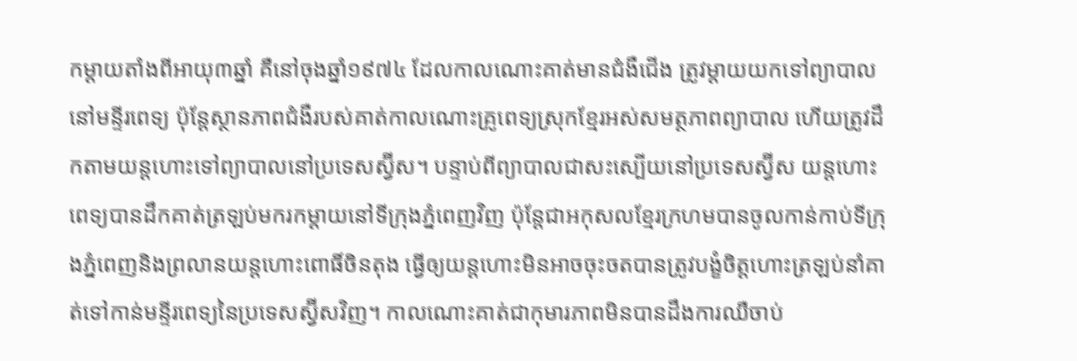កម្តាយតាំងពីអាយុ៣ឆ្នាំ គឺនៅចុងឆ្នាំ១៩៧៤ ដែលកាលណោះគាត់មានជំងឺជើង ត្រូវម្តាយយកទៅព្យាបាលនៅមន្ទីរពេទ្យ ប៉ុន្តែស្ថានភាពជំងឺរបស់គាត់កាលណោះគ្រូពេទ្យស្រុកខ្មែរអស់សមត្ថភាពព្យាបាល ហើយត្រូវដឹកតាមយន្តហោះទៅព្យាបាលនៅប្រទេសស្វ៊ីស។ បន្ទាប់ពីព្យាបាលជាសះស្បើយនៅប្រទេសស្វ៊ីស យន្តហោះពេទ្យបានដឹកគាត់ត្រឡប់មករកម្តាយនៅទីក្រុងភ្នំពេញវិញ ប៉ុន្តែជាអកុសលខ្មែរក្រហមបានចូលកាន់កាប់ទីក្រុងភ្នំពេញនិងព្រលានយន្តហោះពោធិ៍ចិនតុង ធ្វើឲ្យយន្តហោះមិនអាចចុះចតបានត្រូវបង្ខំចិត្តហោះត្រឡប់នាំគាត់ទៅកាន់មន្ទីរពេទ្យនៃប្រទេសស្វ៊ីសវិញ។ កាលណោះគាត់ជាកុមារភាពមិនបានដឹងការឈឺចាប់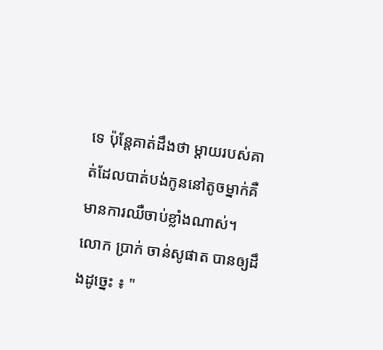ទេ ប៉ុន្តែគាត់ដឹងថា ម្តាយរបស់គាត់ដែលបាត់បង់កូននៅតូចម្នាក់គឺមានការឈឺចាប់ខ្លាំងណាស់។
លោក ប្រាក់ ចាន់សូផាត បានឲ្យដឹងដូច្នេះ ៖ "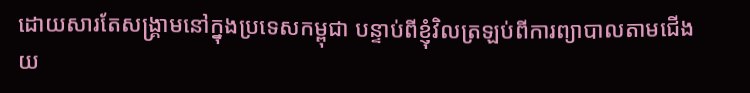ដោយសារតែសង្គ្រាមនៅក្នុងប្រទេសកម្ពុជា បន្ទាប់ពីខ្ញុំវិលត្រឡប់ពីការព្យាបាលតាមជើងយ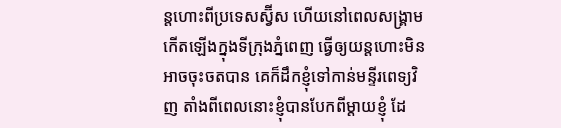ន្តហោះពីប្រទេសស្វ៊ីស ហើយនៅពេលសង្រ្គាមកើតឡើងក្នុងទីក្រុងភ្នំពេញ ធ្វើឲ្យយន្តហោះមិនអាចចុះចតបាន គេក៏ដឹកខ្ញុំទៅកាន់មន្ទីរពេទ្យវិញ តាំងពីពេលនោះខ្ញុំបានបែកពីម្តាយខ្ញុំ ដែ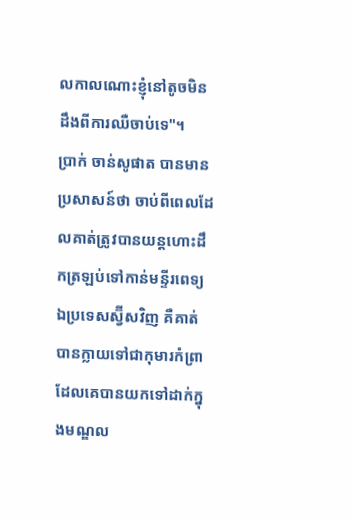លកាលណោះខ្ញុំនៅតូចមិនដឹងពីការឈឺចាប់ទេ"។
ប្រាក់ ចាន់សូផាត បានមានប្រសាសន៍ថា ចាប់ពីពេលដែលគាត់ត្រូវបានយន្តហោះដឹកត្រឡប់ទៅកាន់មន្ទីរពេទ្យឯប្រទេសស្វ៊ីសវិញ គឺគាត់បានក្លាយទៅជាកុមារកំព្រាដែលគេបានយកទៅដាក់ក្នុងមណ្ឌល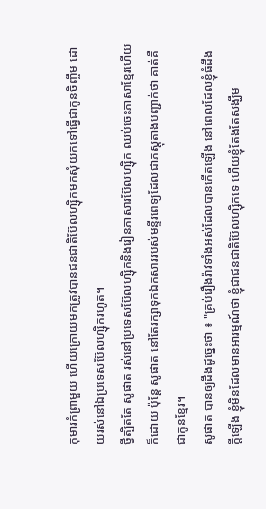កុមារកំព្រាមួយ ហើយក្រោយមកត្រូវបានជនជាតិប៊ែលហ្ស៊ិកមកសុំយកទៅធ្វើជាកូនចិញ្ចឹម ដោយរស់នៅឯប្រទេសប៊ែលហ្ស៊ិករហូត។
ថ្វីត្បិតតែ សូផាត រស់នៅប្រទេសប៊ែលហ្ស៊ិកនិងរៀនភាសារប៊ែលហ្ស៊ិក ឈប់ចេះភាសាខ្មែរហើយក៏ដោយ ប៉ុន្តែ សូផាត នៅតែរក្សាទុកឯកសាររបស់មន្ទីរពេទ្យដែលជាភស្តុតាងបញ្ជាក់ថា គាត់គឺជាកូនខ្មែរ។
សូផាត បានឲ្យដឹងដូច្នេះថា ៖ "គ្រប់រឿងរ៉ាវទាំងអស់ដែលបានកើតឡើង នៅពេលដែលខ្ញុំធំដឹងក្តីឡើង ខ្ញុំមិនដែលមានអារម្មណ៍ថា ខ្ញុំជាជនជាតិប៊ែលហ្ស៊ិកទេ ហើយខ្ញុំតែងតែសង្ឃឹម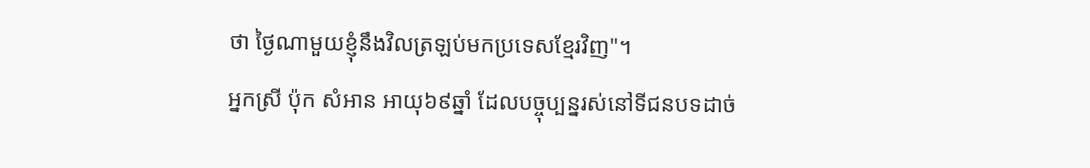ថា ថ្ងៃណាមួយខ្ញុំនឹងវិលត្រឡប់មកប្រទេសខ្មែរវិញ"។
អ្នកស្រី ប៉ុក សំអាន អាយុ៦៩ឆ្នាំ ដែលបច្ចុប្បន្នរស់នៅទីជនបទដាច់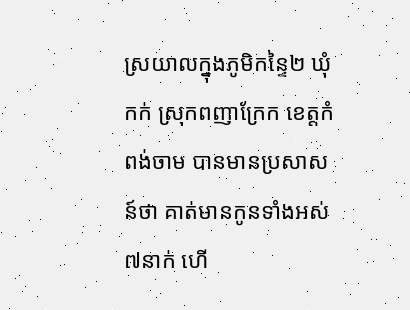ស្រយាលក្នុងភូមិកន្ទៃ២ ឃុំកក់ ស្រុកពញាក្រែក ខេត្តកំពង់ចាម បានមានប្រសាសន៍ថា គាត់មានកូនទាំងអស់៧នាក់ ហើ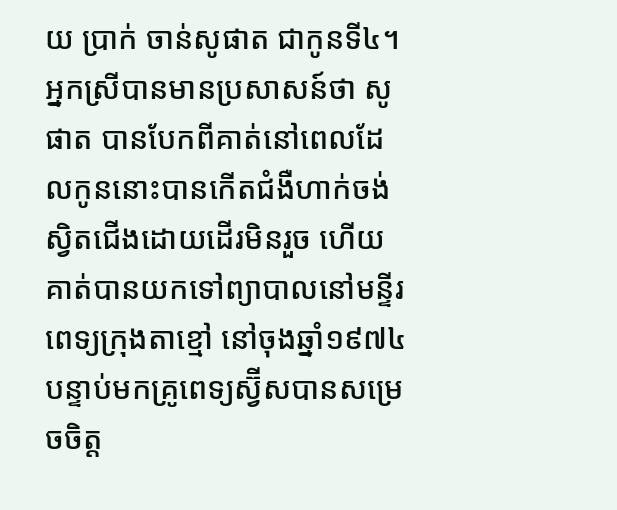យ ប្រាក់ ចាន់សូផាត ជាកូនទី៤។ អ្នកស្រីបានមានប្រសាសន៍ថា សូផាត បានបែកពីគាត់នៅពេលដែលកូននោះបានកើតជំងឺហាក់ចង់ស្វិតជើងដោយដើរមិនរួច ហើយគាត់បានយកទៅព្យាបាលនៅមន្ទីរពេទ្យក្រុងតាខ្មៅ នៅចុងឆ្នាំ១៩៧៤ បន្ទាប់មកគ្រូពេទ្យស្វ៊ីសបានសម្រេចចិត្ត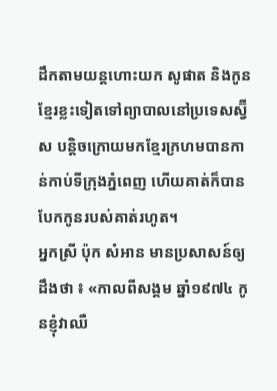ដឹកតាមយន្តហោះយក សូផាត និងកូនខ្មែរខ្លះទៀតទៅព្យាបាលនៅប្រទេសស្វ៊ីស បន្តិចក្រោយមកខ្មែរក្រហមបានកាន់កាប់ទីក្រុងភ្នំពេញ ហើយគាត់ក៏បានបែកកូនរបស់គាត់រហូត។
អ្នកស្រី ប៉ុក សំអាន មានប្រសាសន៍ឲ្យដឹងថា ៖ «កាលពីសង្គម ឆ្នាំ១៩៧៤ កូនខ្ញុំវាឈឺ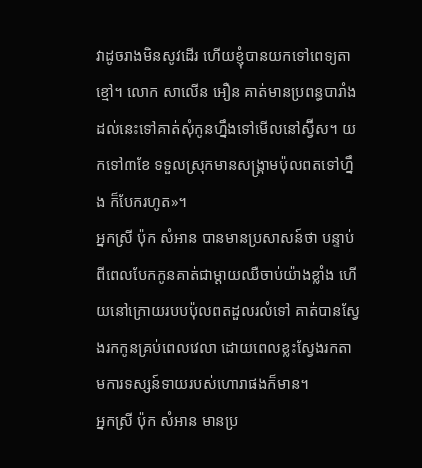វាដូចរាងមិនសូវដើរ ហើយខ្ញុំបានយកទៅពេទ្យតាខ្មៅ។ លោក សាលើន អឿន គាត់មានប្រពន្ធបារាំង ដល់នេះទៅគាត់សុំកូនហ្នឹងទៅមើលនៅស្វ៊ីស។ យកទៅ៣ខែ ទទួលស្រុកមានសង្រ្គាមប៉ុលពតទៅហ្នឹង ក៏បែករហូត»។
អ្នកស្រី ប៉ុក សំអាន បានមានប្រសាសន៍ថា បន្ទាប់ពីពេលបែកកូនគាត់ជាម្តាយឈឺចាប់យ៉ាងខ្លាំង ហើយនៅក្រោយរបបប៉ុលពតដួលរលំទៅ គាត់បានស្វែងរកកូនគ្រប់ពេលវេលា ដោយពេលខ្លះស្វែងរកតាមការទស្សន៍ទាយរបស់ហោរាផងក៏មាន។
អ្នកស្រី ប៉ុក សំអាន មានប្រ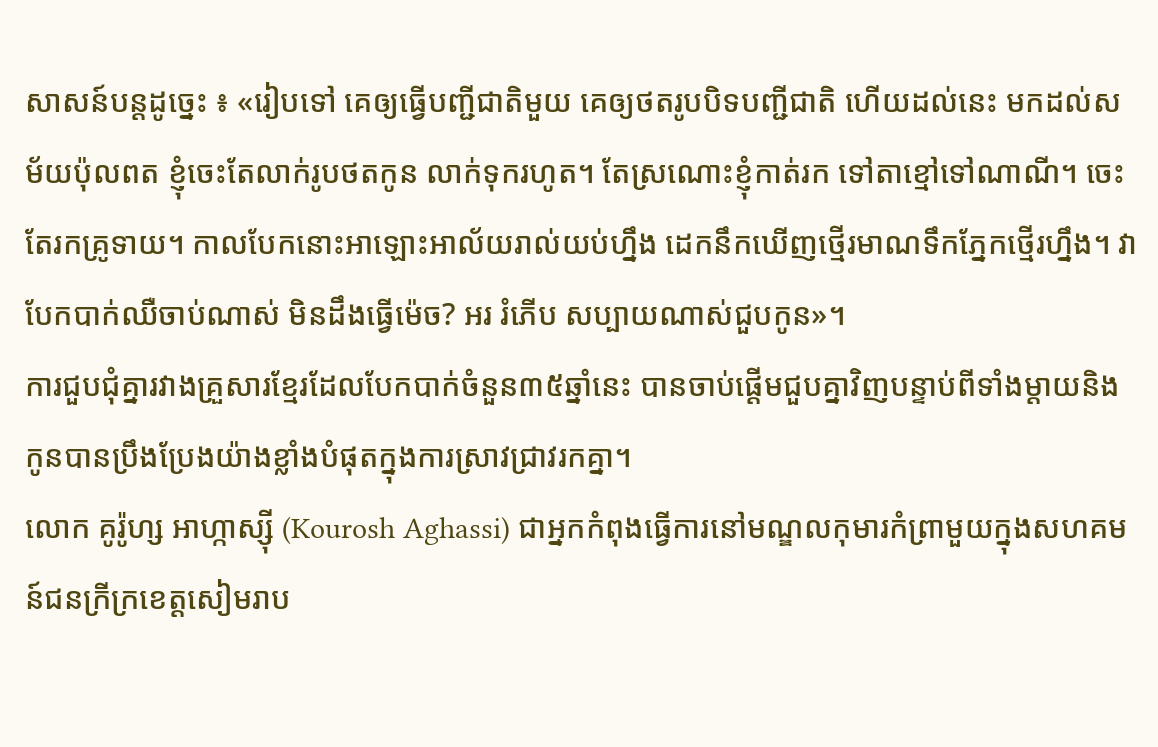សាសន៍បន្តដូច្នេះ ៖ «រៀបទៅ គេឲ្យធ្វើបញ្ជីជាតិមួយ គេឲ្យថតរូបបិទបញ្ជីជាតិ ហើយដល់នេះ មកដល់សម័យប៉ុលពត ខ្ញុំចេះតែលាក់រូបថតកូន លាក់ទុករហូត។ តែស្រណោះខ្ញុំកាត់រក ទៅតាខ្មៅទៅណាណី។ ចេះតែរកគ្រូទាយ។ កាលបែកនោះអាឡោះអាល័យរាល់យប់ហ្នឹង ដេកនឹកឃើញថ្មើរមាណទឹកភ្នែកថ្មើរហ្នឹង។ វាបែកបាក់ឈឺចាប់ណាស់ មិនដឹងធ្វើម៉េច? អរ រំភើប សប្បាយណាស់ជួបកូន»។
ការជួបជុំគ្នារវាងគ្រួសារខ្មែរដែលបែកបាក់ចំនួន៣៥ឆ្នាំនេះ បានចាប់ផ្តើមជួបគ្នាវិញបន្ទាប់ពីទាំងម្តាយនិងកូនបានប្រឹងប្រែងយ៉ាងខ្លាំងបំផុតក្នុងការស្រាវជ្រាវរកគ្នា។
លោក គូរ៉ូហ្ស អាហ្កាស្ស៊ី (Kourosh Aghassi) ជាអ្នកកំពុងធ្វើការនៅមណ្ឌលកុមារកំព្រាមួយក្នុងសហគមន៍ជនក្រីក្រខេត្តសៀមរាប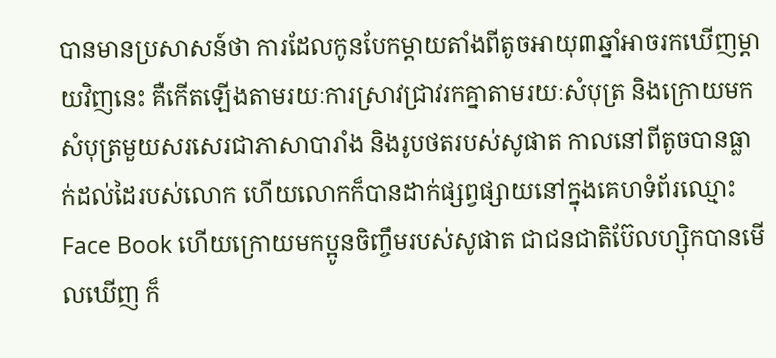បានមានប្រសាសន៍ថា ការដែលកូនបែកម្តាយតាំងពីតូចអាយុ៣ឆ្នាំអាចរកឃើញម្តាយវិញនេះ គឺកើតឡើងតាមរយៈការស្រាវជ្រាវរកគ្នាតាមរយៈសំបុត្រ និងក្រោយមកសំបុត្រមួយសរសេរជាភាសាបារាំង និងរូបថតរបស់សូផាត កាលនៅពីតូចបានធ្លាក់ដល់ដៃរបស់លោក ហើយលោកក៏បានដាក់ផ្សព្វផ្សាយនៅក្នុងគេហទំព័រឈ្មោះ Face Book ហើយក្រោយមកប្អូនចិញ្ចឹមរបស់សូផាត ជាជនជាតិប៊ែលហ្ស៊ិកបានមើលឃើញ ក៏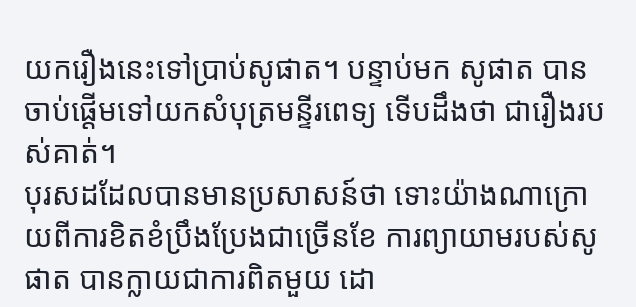យករឿងនេះទៅប្រាប់សូផាត។ បន្ទាប់មក សូផាត បានចាប់ផ្តើមទៅយកសំបុត្រមន្ទីរពេទ្យ ទើបដឹងថា ជារឿងរបស់គាត់។
បុរសដដែលបានមានប្រសាសន៍ថា ទោះយ៉ាងណាក្រោយពីការខិតខំប្រឹងប្រែងជាច្រើនខែ ការព្យាយាមរបស់សូផាត បានក្លាយជាការពិតមួយ ដោ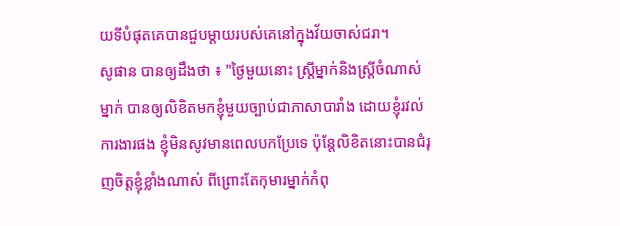យទីបំផុតគេបានជួបម្តាយរបស់គេនៅក្នុងវ័យចាស់ជរា។
សូផាន បានឲ្យដឹងថា ៖ "ថ្ងៃមួយនោះ ស្ត្រីម្នាក់និងស្ត្រីចំណាស់ម្នាក់ បានឲ្យលិខិតមកខ្ញុំមួយច្បាប់ជាភាសាបារាំង ដោយខ្ញុំរវល់ការងារផង ខ្ញុំមិនសូវមានពេលបកប្រែទេ ប៉ុន្តែលិខិតនោះបានជំរុញចិត្តខ្ញុំខ្លាំងណាស់ ពីព្រោះតែកុមារម្នាក់កំពុ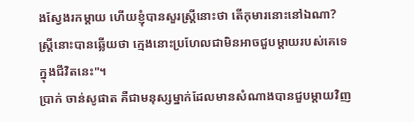ងស្វែងរកម្តាយ ហើយខ្ញុំបានសួរស្ត្រីនោះថា តើកុមារនោះនៅឯណា? ស្រ្តីនោះបានឆ្លើយថា ក្មេងនោះប្រហែលជាមិនអាចជួបម្តាយរបស់គេទេក្នុងជីវិតនេះ"។
ប្រាក់ ចាន់សូផាត គឺជាមនុស្សម្នាក់ដែលមានសំណាងបានជួបម្តាយវិញ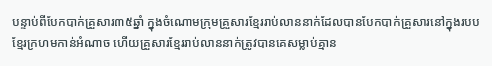បន្ទាប់ពីបែកបាក់គ្រួសារ៣៥ឆ្នាំ ក្នុងចំណោមក្រុមគ្រួសារខ្មែររាប់លាននាក់ដែលបានបែកបាក់គ្រួសារនៅក្នុងរបបខ្មែរក្រហមកាន់អំណាច ហើយគ្រួសារខ្មែររាប់លាននាក់ត្រូវបានគេសម្លាប់គ្មាន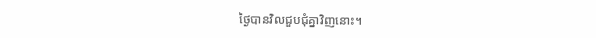ថ្ងៃបានវិលជួបជុំគ្នាវិញនោះ។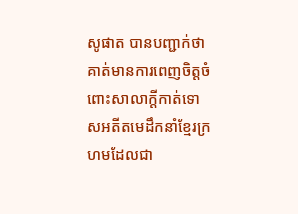សូផាត បានបញ្ជាក់ថា គាត់មានការពេញចិត្តចំពោះសាលាក្តីកាត់ទោសអតីតមេដឹកនាំខ្មែរក្រហមដែលជា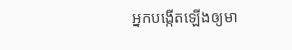អ្នកបង្កើតឡើងឲ្យមា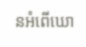នអំពើឃោ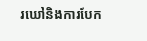រឃៅនិងការបែក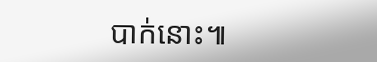បាក់នោះ៕